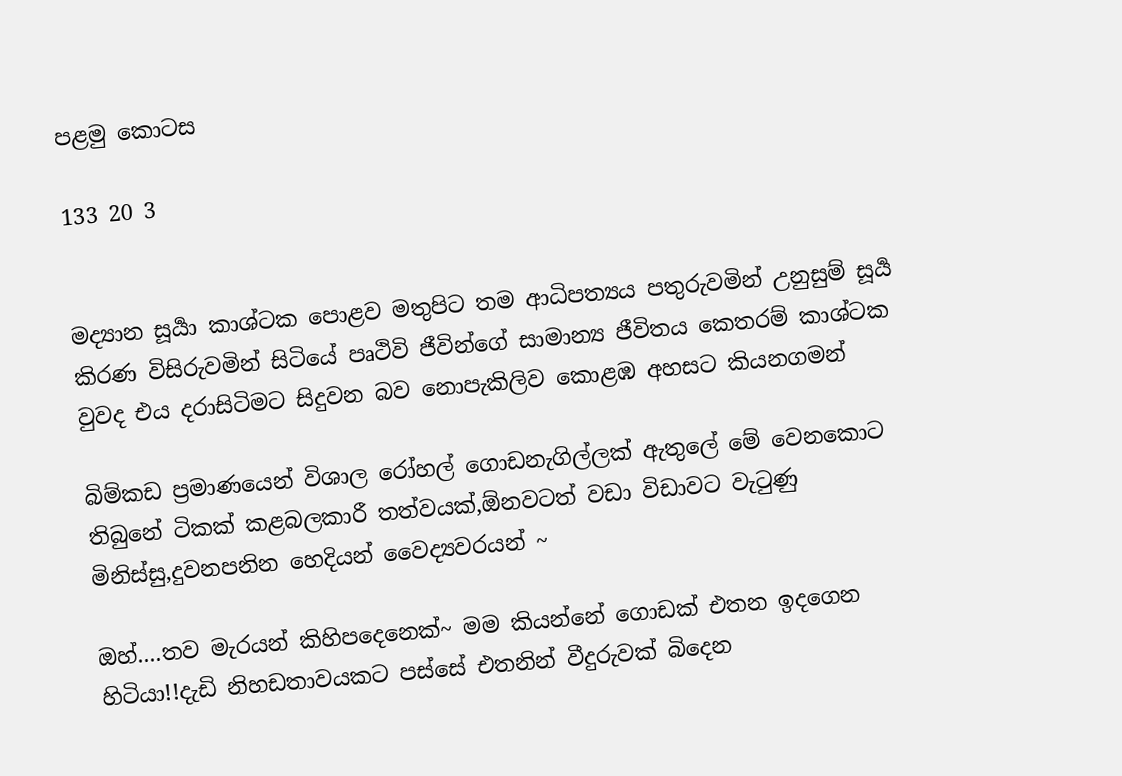පළමු කොටස

133 20 3


මද්‍යාන සූර්‍යා කාශ්ටක පොළව මතුපිට තම ආධිපත්‍යය පතුරුවමින් උනුසුම් සූර්‍ය කිරණ විසිරුවමින් සිටියේ පෘථිවි ජීවින්ගේ සාමාන්‍ය ජීවිතය කෙතරම් කාශ්ටක වුවද එය දරාසිටිමට සිදුවන බව නොපැකිලිව කොළඹ අහසට කියනගමන්

බිම්කඩ ප්‍රමාණයෙන් විශාල රෝහල් ගොඩනැගිල්ලක් ඇතුලේ මේ වෙනකොට තිබුනේ ටිකක් කළබලකාරී තත්වයක්,ඕනවටත් වඩා විඩාවට වැටුණු මිනිස්සු,දුවනපනින හෙදියන් වෛද්‍යවරයන් ~

ඔහ්....තව මැරයන් කිහිපදෙනෙක්~ මම කියන්නේ ගොඩක් එතන ඉදගෙන හිටියා!!දැඩි නිහඩතාවයකට පස්සේ එතනින් වීදුරුවක් බිදෙන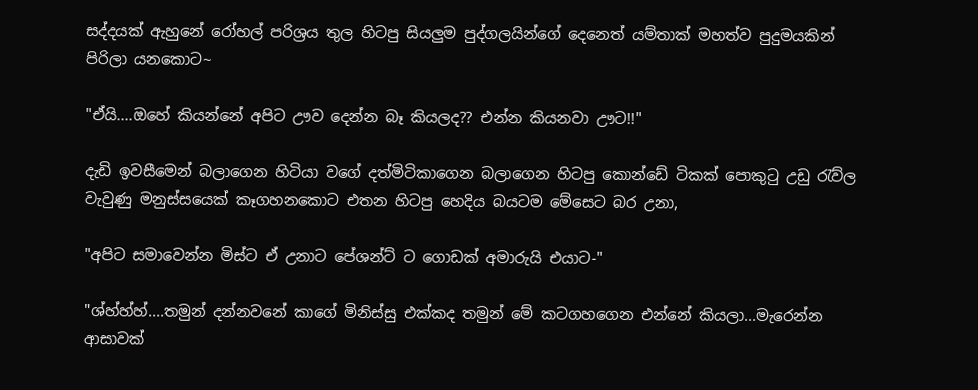සද්දයක් ඇහුනේ රෝහල් පරිශ්‍රය තුල හිටපු සියලුම පුද්ගලයින්ගේ දෙනෙත් යම්තාක් මහත්ව පුදුමයකින් පිරිලා යනකොට~

"ඒයි....ඔහේ කියන්නේ අපිට ඌව දෙන්න බෑ කියලද?? එන්න කියනවා ඌට!!"

දැඩි ඉවසීමෙන් බලාගෙන හිටියා වගේ දත්මිටිකාගෙන බලාගෙන හිටපු කොන්ඩේ ටිකක් පොකුටු උඩු රැව්ල වැවුණු මනුස්සයෙක් කෑගහනකොට එතන හිටපු හෙදිය බයටම මේසෙට බර උනා,

"අපිට සමාවෙන්න මිස්ට ඒ උනාට පේශන්ට් ට ගොඩක් අමාරුයි එයාට-"

"ශ්හ්හ්හ්....තමුන් දන්නවනේ කාගේ මිනිස්සු එක්කද තමුන් මේ කටගහගෙන එන්නේ කියලා...මැරෙන්න ආසාවක්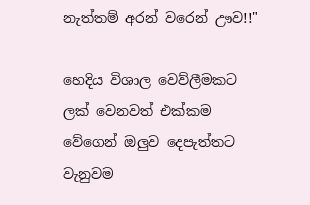නැත්තම් අරන් වරෙන් ඌව!!"

හෙදිය විශාල වෙව්ලීමකට ලක් වෙනවත් එක්කම වේගෙන් ඔලුව දෙපැත්තට වැනුවම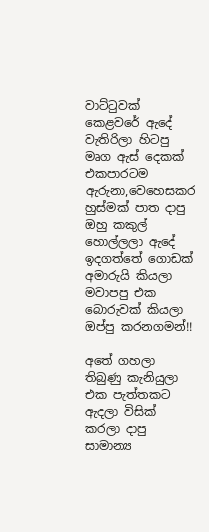වාට්ටුවක් කෙළවරේ ඇදේ වැතිරිලා හිටපු මෘග ඇස් දෙකක් එකපාරටම ඇරුනා,වෙහෙසකර හුස්මක් පාත දාපු ඔහු කකුල් හොල්ලලා ඇදේ ඉදගත්තේ ගොඩක් අමාරුයි කියලා මවාපපු එක බොරුවක් කියලා ඔප්පු කරනගමන්!!

අතේ ගහලා තිබුණු කැනියුලා එක පැත්තකට ඇදලා විසික් කරලා දාපු සාමාන්‍ය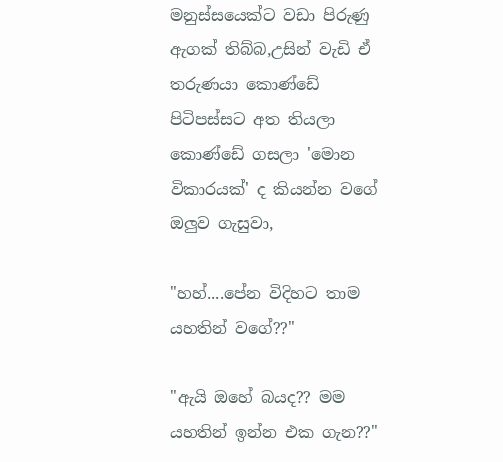මනුස්සයෙක්ට වඩා පිරුණු ඇගක් තිබ්බ,උසින් වැඩි ඒ තරුණයා කොණ්ඩේ පිටිපස්සට අත තියලා කොණ්ඩේ ගසලා 'මොන විකාරයක්' ද කියන්න වගේ ඔලුව ගැසුවා,

"හහ්....පේන විදිහට තාම යහතින් වගේ??"

"ඇයි ඔහේ බයද?? මම යහතින් ඉන්න එක ගැන??"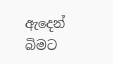ඇදෙන් බිමට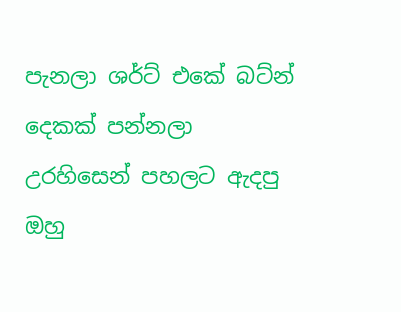පැනලා ශර්ට් එකේ බට්න් දෙකක් පන්නලා උරහිසෙන් පහලට ඇදපු ඔහු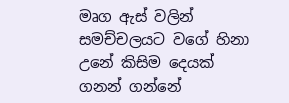මෘග ඇස් වලින් සමච්චලයට වගේ හිනා උනේ කිසිම දෙයක් ගනන් ගන්නේ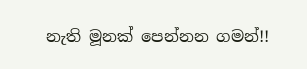නැති මූනක් පෙන්නන ගමන්!!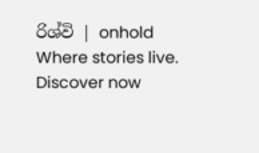රිශ්වි | onhold Where stories live. Discover now